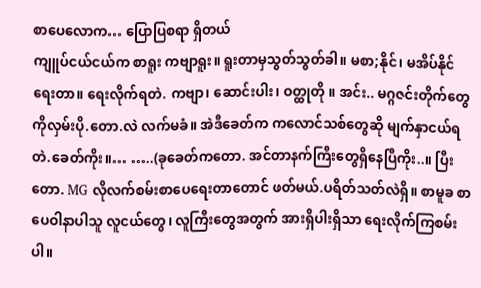စာပေလောက… ပြောပြစရာ ရှိတယ်
ကျူပ်ငယ်ငယ်က စာရူး ကဗျာရူး။ ရူးတာမှသွတ်သွတ်ခါ။ မစာ;နိုင်၊ မအိပ်နိုင်ရေးတာ။ ရေးလိုက်ရတဲ. ကဗျာ၊ ဆောင်းပါး၊ ဝတ္ထုတို ။ အင်း.. မဂ္ဂဇင်းတိုက်တွေကိုလှမ်းပို.တော.လဲ လက်မခံ။ အဲဒီခေတ်က ကလောင်သစ်တွေဆို မျက်နှာငယ်ရတဲ.ခေတ်ကိုး။… …..(ခုခေတ်ကတော. အင်တာနက်ကြီးတွေရှိနေပြီကိုး..။ ပြီးတော. MG လိုလက်စမ်းစာပေရေးတာတောင် ဖတ်မယ်.ပရိတ်သတ်လဲရှိ။ စာမူခ စာပေဝါနာပါသူ လူငယ်တွေ၊ လူကြီးတွေအတွက် အားရှိပါးရှိသာ ရေးလိုက်ကြစမ်းပါ။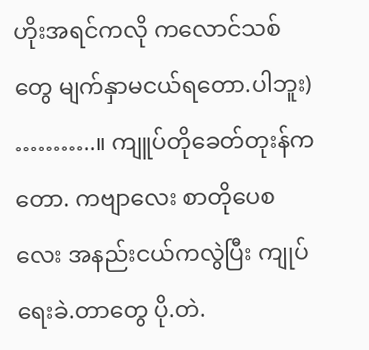ဟိုးအရင်ကလို ကလောင်သစ်တွေ မျက်နှာမငယ်ရတော.ပါဘူး) ………..။ ကျူပ်တိုခေတ်တုးန်ကတော. ကဗျာလေး စာတိုပေစလေး အနည်းငယ်ကလွဲပြီး ကျုပ်ရေးခဲ.တာတွေ ပို.တဲ.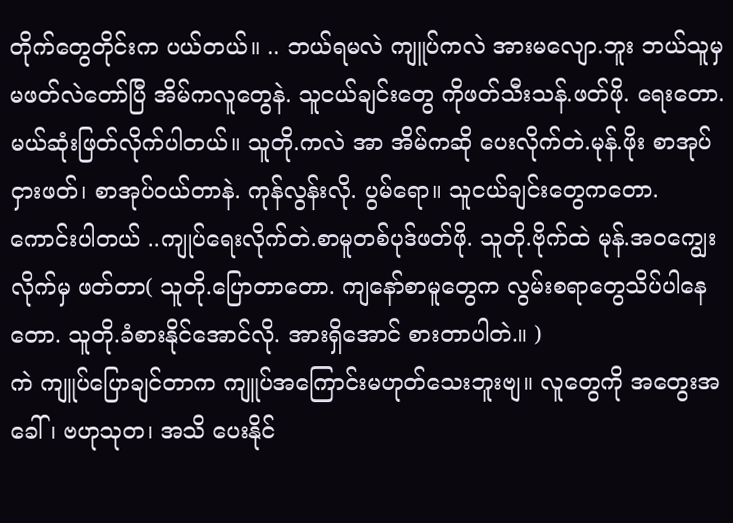တိုက်တွေတိုင်းက ပယ်တယ်။ .. ဘယ်ရမလဲ ကျူပ်ကလဲ အားမလျော.ဘူး ဘယ်သူမှမဖတ်လဲတော်ပြီ အိမ်ကလူတွေနဲ. သူငယ်ချင်းတွေ ကိုဖတ်သီးသန်.ဖတ်ဖို. ရေးတော.မယ်ဆုံးဖြတ်လိုက်ပါတယ်။ သူတို.ကလဲ အာ အိမ်ကဆို ပေးလိုက်တဲ.မုန်.ဖိုး စာအုပ်ငှားဖတ်၊ စာအုပ်ဝယ်တာနဲ. ကုန်လွန်းလို. ပွမ်ရော။ သူငယ်ချင်းတွေကတော. ကောင်းပါတယ် ..ကျုပ်ရေးလိုက်တဲ.စာမူတစ်ပုဒ်ဖတ်ဖို. သူတို.ဗိုက်ထဲ မုန်.အဝကျွေးလိုက်မှ ဖတ်တာ( သူတို.ပြောတာတော. ကျနော်စာမူတွေက လွမ်းစရာတွေသိပ်ပါနေတော. သူတို.ခံစားနိုင်အောင်လို. အားရှိအောင် စားတာပါတဲ.။ )
ကဲ ကျူပ်ပြောချင်တာက ကျူပ်အကြောင်းမဟုတ်သေးဘူးဗျ။ လူတွေကို အတွေးအခေါ်၊ ဗဟုသုတ၊ အသိ ပေးနိုင်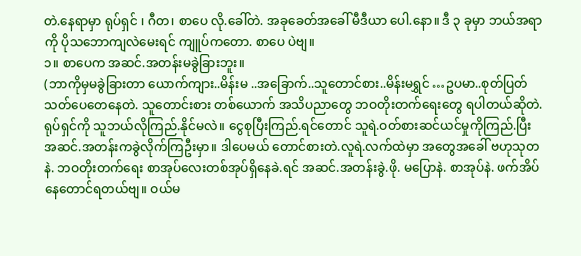တဲ.နေရာမှာ ရုပ်ရှင် ၊ ဂီတ၊ စာပေ လို.ခေါ်တဲ. အခုခေတ်အခေါ် မီဒီယာ ပေါ.နော။ ဒီ ၃ ခုမှာ ဘယ်အရာကို ပိုသဘောကျလဲမေးရင် ကျူပ်ကတော. စာပေ ပဲဗျ။
၁။ စာပေက အဆင်.အတန်းမခွဲခြားဘူး။
(ဘာကိုမှမခွဲခြားတာ ယောက်ကျား..မိန်းမ ..အခြောက်..သူတောင်စား..မိန်းမရွှင် …ဥပမာ..စုတ်ပြတ်သတ်ပေတေနေတဲ. သူတောင်းစား တစ်ယောက် အသိပညာတွေ ဘဝတိုးတက်ရေးတွေ ရပါတယ်ဆိုတဲ. ရုပ်ရှင်ကို သူဘယ်လိုကြည်.နိုင်မလဲ။ ငွေစုပြီးကြည်.ရင်တောင် သူရဲ.ဝတ်စားဆင်ယင်မှုကိုကြည်.ပြီး အဆင်.အတန်းကခွဲလိုက်ကြဦးမှာ။ ဒါပေမယ် တောင်စားတဲ.လူရဲ.လက်ထဲမှာ အတွေအခေါ် ဗဟုသုတ နဲ. ဘဝတိုးတက်ရေး စာအုပ်လေးတစ်အုပ်ရှိနေခဲ.ရင် အဆင်.အတန်းခွဲ.ဖို. မပြောနဲ. စာအုပ်နဲ. ဖက်အိပ်နေတောင်ရတယ်ဗျ။ ဝယ်မ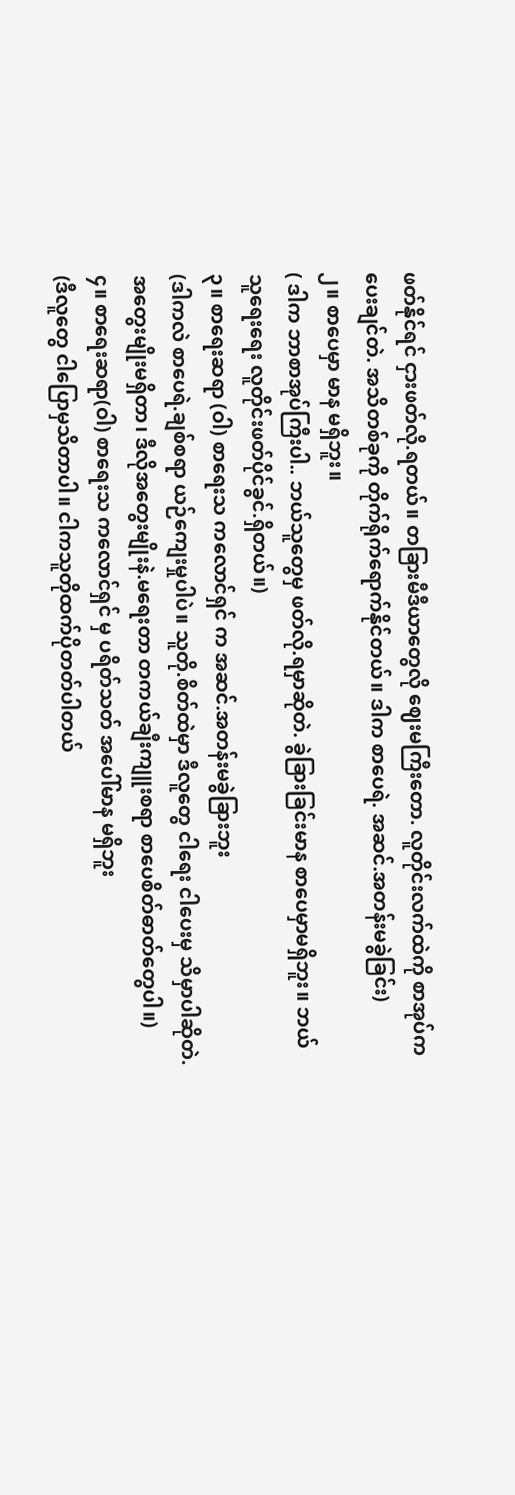ဖတ်နိုင်ရင် ငှားဖတ်လို.ရတယ်။ တခြားမီဒီယာတွေလို ဈေးမကြီးတော. လူတိုင်းလက်ထဲကို စာအုပ်ကပေးချင်တဲ. အသိတစ်ခုကို တိုက်ရိုက်ရောက်နိုင်တယ်။ ဒါက စာပေရဲ. အဆင်.အတန်းမခွဲခြင်း)
၂။ စာပေမှာ မာန မရှိဘူး။
( ဒါက ဘာစာအုပ်ကြီးပါ.. ဘယ်သူတွေမှ ဖတ်လို.ရမှာဆိုတဲ. ခွဲခြားခြင်းမာန စာပေမှာမရှိဘူး။ ဘယ်သူရေးရေး လူတိုင်းဖတ်ပိုင်ခွင်.ရှိတယ်။)
၃။ စာရေးဆရာ (ဝါ) စာရေးသ ကလောင်ရှင် က အဆင်.အတန်းမခွဲခြားဘူး
(ဒါကလဲ စာပေရဲ.ချစ်စရာ ယဉ်ကျေးမှုပါပဲ။ သူတို.စိတ်ထဲမှာ ဒီလူတွေ ငါရေး ငါပေးမှ သိမှာပါဆိုတဲ. အတွေးမျိုးမရှိတာ၊ ဒီလိုအတွေးမျိုးနဲ.မရေးတာ တကယ်ချီးကျူးစရာ စာပေစိတ်ဓာတ်တွေပါ။)
၄။ စာရေးဆရာ(ဝါ) စာရေးသ ကလောင်ရှင် မှ ပရိတ်သတ် အပေါ်မာန မရှိဘူး
(ဒီလူတွေ ငါပြောမှသိတာပါ။ ငါကသူတိုထက်ပိုတတ်ပါတယ်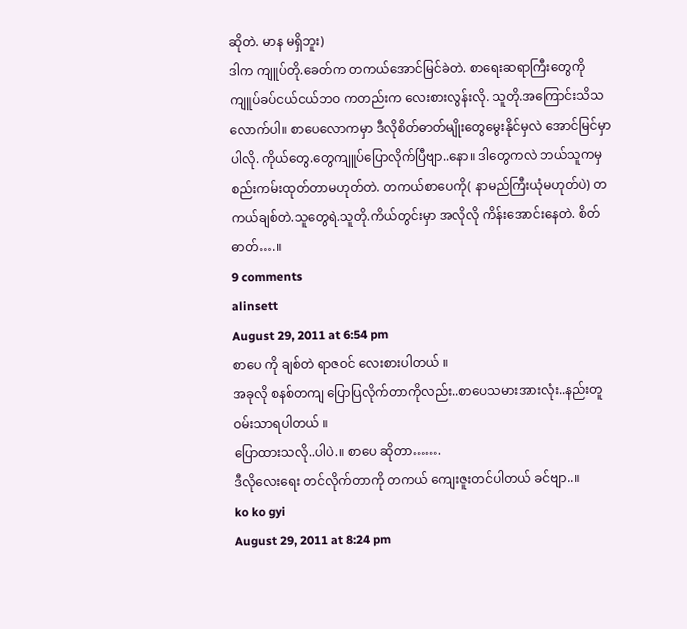ဆိုတဲ. မာန မရှိဘူး)
ဒါက ကျူပ်တို.ခေတ်က တကယ်အောင်မြင်ခဲတဲ. စာရေးဆရာကြီးတွေကို ကျူပ်ခပ်ငယ်ငယ်ဘဝ ကတည်းက လေးစားလွန်းလို. သူတို.အကြောင်းသိသလောက်ပါ။ စာပေလောကမှာ ဒီလိုစိတ်ဓာတ်မျိုးတွေမွေးနိုင်မှလဲ အောင်မြင်မှာပါလို. ကိုယ်တွေ.တွေကျူပ်ပြောလိုက်ပြီဗျာ..နော။ ဒါတွေကလဲ ဘယ်သူကမှ စည်းကမ်းထုတ်တာမဟုတ်တဲ. တကယ်စာပေကို( နာမည်ကြီးယုံမဟုတ်ပဲ) တကယ်ချစ်တဲ.သူတွေရဲ.သူတို.ကိယ်တွင်းမှာ အလိုလို ကိန်းအောင်းနေတဲ. စိတ်ဓာတ်….။
9 comments
alinsett
August 29, 2011 at 6:54 pm
စာပေ ကို ချစ်တဲ ရာဇဝင် လေးစားပါတယ် ။
အခုလို စနစ်တကျ ပြောပြလိုက်တာကိုလည်း..စာပေသမားအားလုံး..နည်းတူ ဝမ်းသာရပါတယ် ။
ပြောထားသလို..ပါပဲ.။ စာပေ ဆိုတာ…….
ဒီလိုလေးရေး တင်လိုက်တာကို တကယ် ကျေးဇူးတင်ပါတယ် ခင်ဗျာ..။
ko ko gyi
August 29, 2011 at 8:24 pm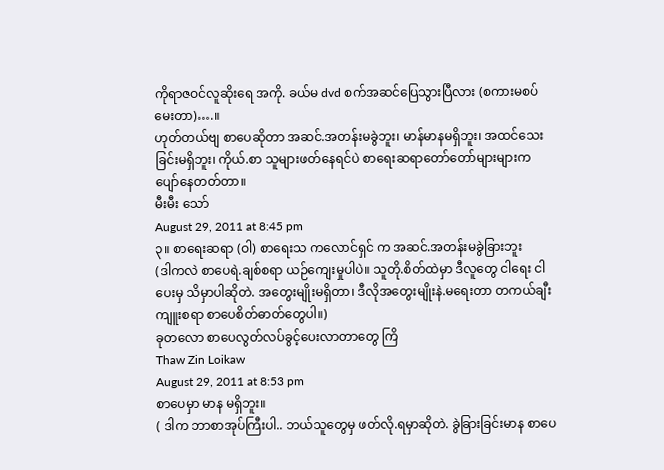ကိုရာဇဝင်လူဆိုးရေ အကို. ခယ်မ dvd စက်အဆင်ပြေသွားပြီလား (စကားမစပ်မေးတာ)….။
ဟုတ်တယ်ဗျ စာပေဆိုတာ အဆင်.အတန်းမခွဲဘူး၊ မာန်မာနမရှိဘူး၊ အထင်သေးခြင်းမရှိဘူး၊ ကိုယ်.စာ သူများဖတ်နေရင်ပဲ စာရေးဆရာတော်တော်များများက ပျော်နေတတ်တာ။
မီးမီး သော်
August 29, 2011 at 8:45 pm
၃။ စာရေးဆရာ (ဝါ) စာရေးသ ကလောင်ရှင် က အဆင်.အတန်းမခွဲခြားဘူး
(ဒါကလဲ စာပေရဲ.ချစ်စရာ ယဉ်ကျေးမှုပါပဲ။ သူတို.စိတ်ထဲမှာ ဒီလူတွေ ငါရေး ငါပေးမှ သိမှာပါဆိုတဲ. အတွေးမျိုးမရှိတာ၊ ဒီလိုအတွေးမျိုးနဲ.မရေးတာ တကယ်ချီးကျူးစရာ စာပေစိတ်ဓာတ်တွေပါ။)
ခုတလော စာပေလွတ်လပ်ခွင့်ပေးလာတာတွေ ကြိ
Thaw Zin Loikaw
August 29, 2011 at 8:53 pm
စာပေမှာ မာန မရှိဘူး။
( ဒါက ဘာစာအုပ်ကြီးပါ.. ဘယ်သူတွေမှ ဖတ်လို.ရမှာဆိုတဲ. ခွဲခြားခြင်းမာန စာပေ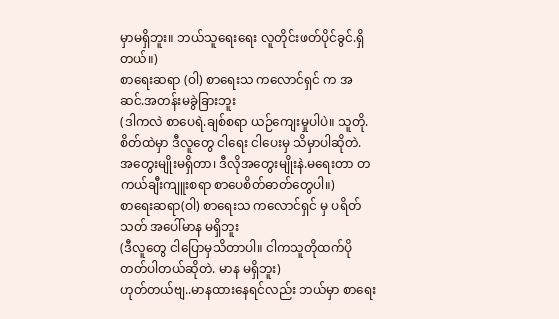မှာမရှိဘူး။ ဘယ်သူရေးရေး လူတိုင်းဖတ်ပိုင်ခွင်.ရှိတယ်။)
စာရေးဆရာ (ဝါ) စာရေးသ ကလောင်ရှင် က အဆင်.အတန်းမခွဲခြားဘူး
(ဒါကလဲ စာပေရဲ.ချစ်စရာ ယဉ်ကျေးမှုပါပဲ။ သူတို.စိတ်ထဲမှာ ဒီလူတွေ ငါရေး ငါပေးမှ သိမှာပါဆိုတဲ. အတွေးမျိုးမရှိတာ၊ ဒီလိုအတွေးမျိုးနဲ.မရေးတာ တကယ်ချီးကျူးစရာ စာပေစိတ်ဓာတ်တွေပါ။)
စာရေးဆရာ(ဝါ) စာရေးသ ကလောင်ရှင် မှ ပရိတ်သတ် အပေါ်မာန မရှိဘူး
(ဒီလူတွေ ငါပြောမှသိတာပါ။ ငါကသူတိုထက်ပိုတတ်ပါတယ်ဆိုတဲ. မာန မရှိဘူး)
ဟုတ်တယ်ဗျ..မာနထားနေရင်လည်း ဘယ်မှာ စာရေး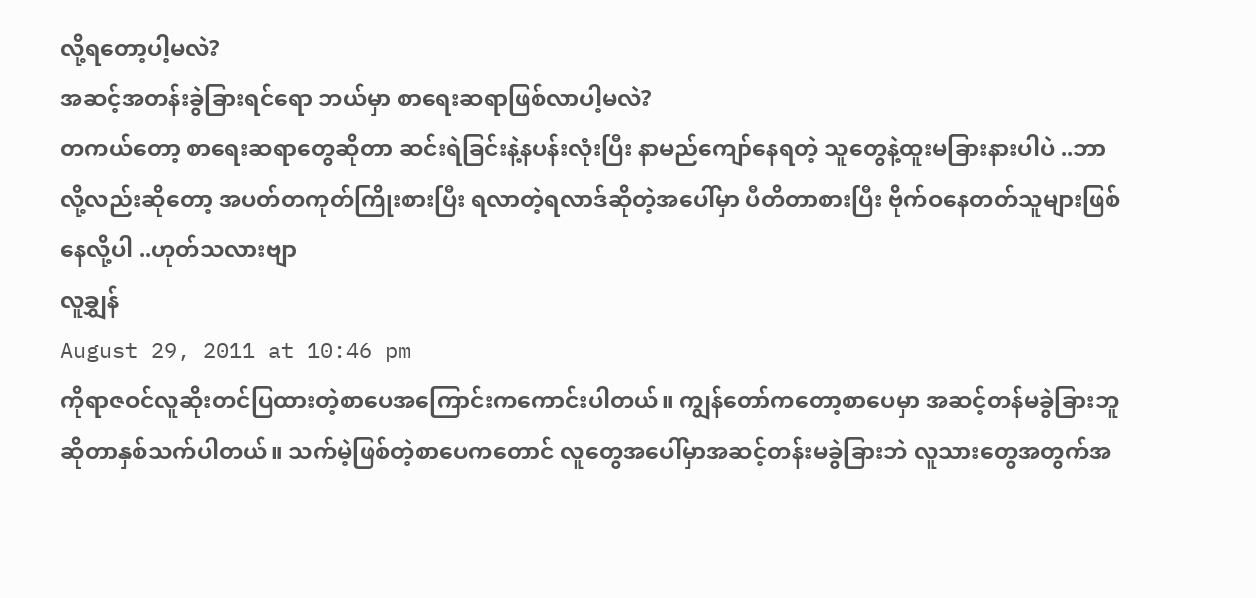လို့ရတော့ပါ့မလဲ?
အဆင့်အတန်းခွဲခြားရင်ရော ဘယ်မှာ စာရေးဆရာဖြစ်လာပါ့မလဲ?
တကယ်တော့ စာရေးဆရာတွေဆိုတာ ဆင်းရဲခြင်းနဲ့နပန်းလုံးပြီး နာမည်ကျော်နေရတဲ့ သူတွေနဲ့ထူးမခြားနားပါပဲ ..ဘာလို့လည်းဆိုတော့ အပတ်တကုတ်ကြိုးစားပြီး ရလာတဲ့ရလာဒ်ဆိုတဲ့အပေါ်မှာ ပီတိတာစားပြီး ဗိုက်ဝနေတတ်သူများဖြစ်နေလို့ပါ ..ဟုတ်သလားဗျာ
လူချွှန်
August 29, 2011 at 10:46 pm
ကိုရာဇဝင်လူဆိုးတင်ပြထားတဲ့စာပေအကြောင်းကကောင်းပါတယ်။ ကျွန်တော်ကတော့စာပေမှာ အဆင့်တန်မခွဲခြားဘူဆိုတာနှစ်သက်ပါတယ်။ သက်မဲ့ဖြစ်တဲ့စာပေကတောင် လူတွေအပေါ်မှာအဆင့်တန်းမခွဲခြားဘဲ လူသားတွေအတွက်အ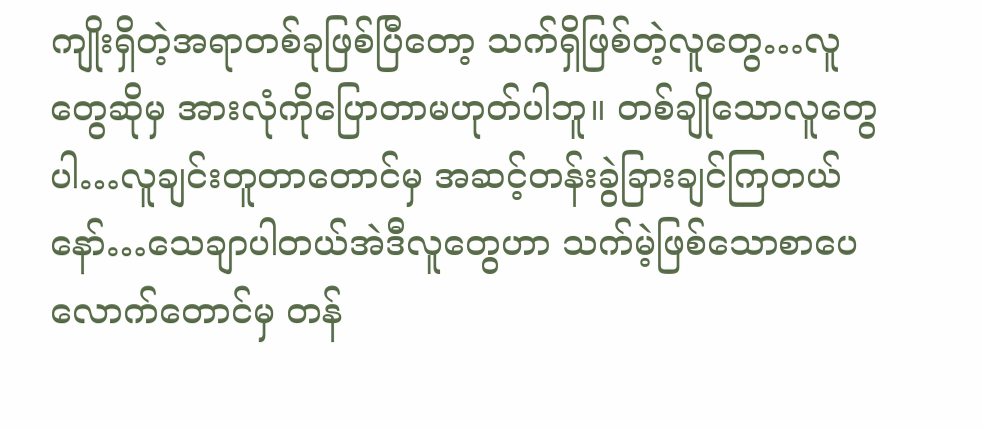ကျိုးရှိတဲ့အရာတစ်ခုဖြစ်ပြီတော့ သက်ရှိဖြစ်တဲ့လူတွေ…လူတွေဆိုမှ အားလုံကိုပြောတာမဟုတ်ပါဘူ။ တစ်ချိုသောလူတွေပါ…လူချင်းတူတာတောင်မှ အဆင့်တန်းခွဲခြားချင်ကြတယ်နော်…သေချာပါတယ်အဲဒီလူတွေဟာ သက်မဲ့ဖြစ်သောစာပေလောက်တောင်မှ တန်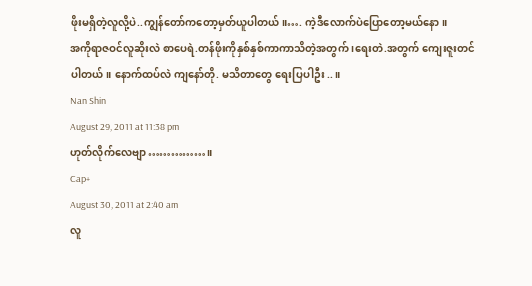ဖိုးမရှိတဲ့လူလို့ပဲ..ကျွန်တော်ကတော့မှတ်ယူပါတယ်။…. ကဲ့ဒီလောက်ပဲပြောတော့မယ်နော။
အကိုရာဇဝင်လူဆိုးလဲ စာပေရဲ.တန်ဖိုးကိုနှစ်နှစ်ကာကာသိတဲ့အတွက် ၊ရေးတဲ.အတွက် ကျေးဇူးတင်ပါတယ်။ နောက်ထပ်လဲ ကျနော်တို. မသိတာတွေ ရေးပြပါဦး..။
Nan Shin
August 29, 2011 at 11:38 pm
ဟုတ်လိုက်လေဗျာ……………။
Cap+
August 30, 2011 at 2:40 am
လူ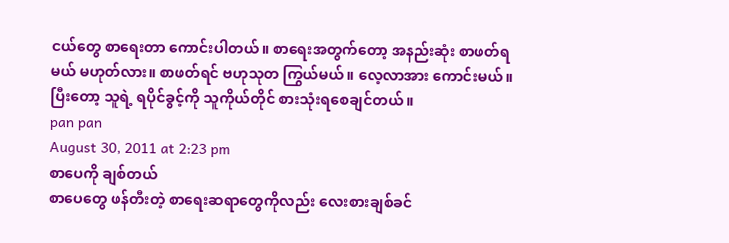ငယ်တွေ စာရေးတာ ကောင်းပါတယ်။ စာရေးအတွက်တော့ အနည်းဆုံး စာဖတ်ရမယ် မဟုတ်လား။ စာဖတ်ရင် ဗဟုသုတ ကြွယ်မယ်။ လေ့လာအား ကောင်းမယ်။ ပြီးတော့ သူရဲ့ ရပိုင်ခွင့်ကို သူကိုယ်တိုင် စားသုံးရစေချင်တယ်။
pan pan
August 30, 2011 at 2:23 pm
စာပေကို ချစ်တယ်
စာပေတွေ ဖန်တီးတဲ့ စာရေးဆရာတွေကိုလည်း လေးစားချစ်ခင်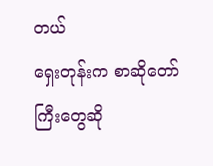တယ်
ရှေးတုန်းက စာဆိုတော်ကြီးတွေဆို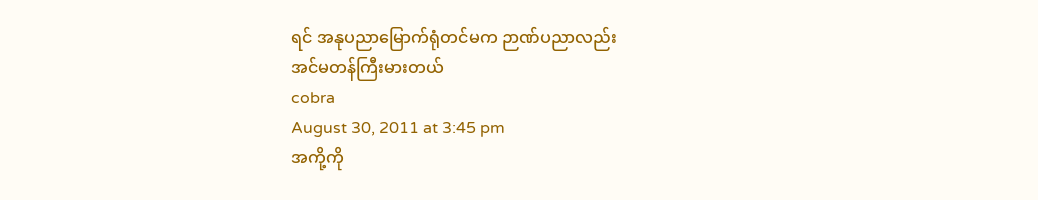ရင် အနုပညာမြောက်ရုံတင်မက ဉာဏ်ပညာလည်း
အင်မတန်ကြီးမားတယ်
cobra
August 30, 2011 at 3:45 pm
အကို့ကို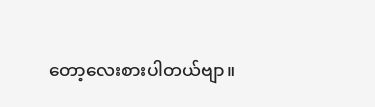တော့လေးစားပါတယ်ဗျာ။